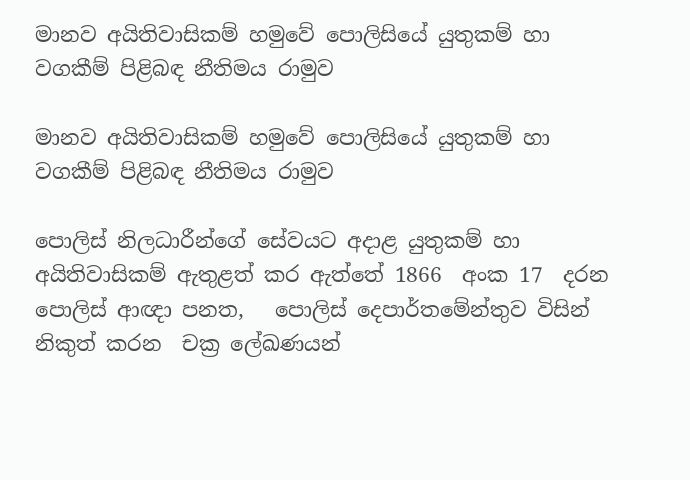මානව අයිතිවාසිකම් හමුවේ පොලිසියේ යුතුකම් හා වගකීම් පිළිබඳ නීතිමය රාමුව

මානව අයිතිවාසිකම් හමුවේ පොලිසියේ යුතුකම් හා වගකීම් පිළිබඳ නීතිමය රාමුව

පොලිස් නිලධාරීන්ගේ සේවයට අදාළ යුතුකම් හා අයිතිවාසිකම් ඇතුළත් කර ඇත්තේ 1866  අංක 17  දරන පොලිස් ආඥා පනත,   පොලිස් දෙපාර්තමේන්තුව විසින්  නිකුත් කරන  චක්‍ර ලේඛණයන්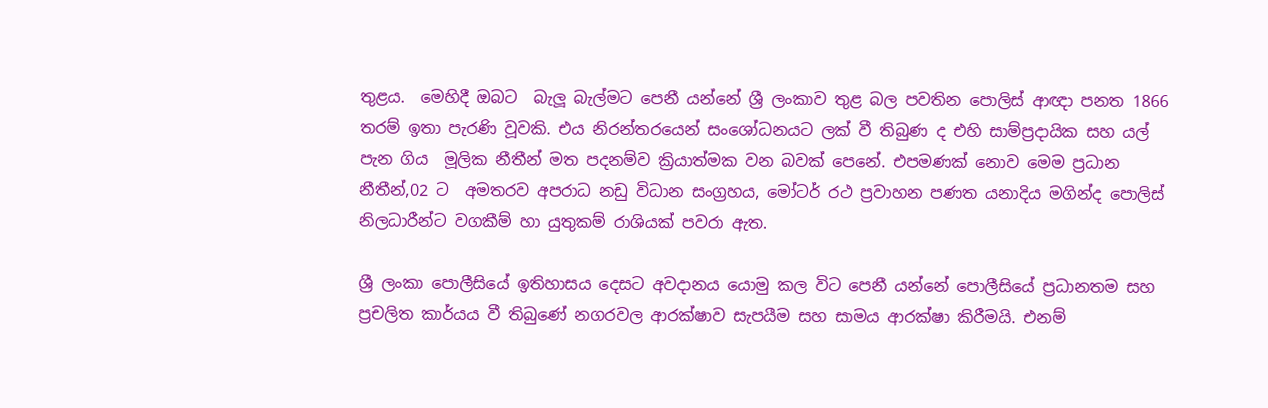තුළය.  මෙහිදී ඔබට  බැලූ බැල්මට පෙනී යන්නේ ශ්‍රී ලංකාව තුළ බල පවතින පොලිස් ආඥා පනත 1866  තරම් ඉතා පැරණි වූවකි. එය නිරන්තරයෙන් සංශෝධනයට ලක් වී තිබුණ ද එහි සාම්ප්‍රදායික සහ යල් පැන ගිය  මූලික නීතීන් මත පදනම්ව ක්‍රියාත්මක වන බවක් පෙනේ. එපමණක් නොව මෙම ප්‍රධාන නීතීන්,02 ට  අමතරව අපරාධ නඩු විධාන ස‍ංග්‍රහය, මෝටර් රථ ප්‍රවාහන පණත යනාදිය මගින්ද පොලිස් නිලධාරීන්ට වගකීම් හා යුතුකම් රාශියක් පවරා ඇත.

ශ්‍රී ලංකා පොලීසියේ ඉතිහාසය දෙසට අවදානය යොමු කල විට පෙනී යන්නේ පොලීසියේ ප්‍රධානතම සහ ප්‍රචලිත කාර්යය වී තිබු‌ණේ නගරවල ආරක්ෂාව සැපයීම සහ සාමය ආරක්ෂා කිරීමයි. එනම්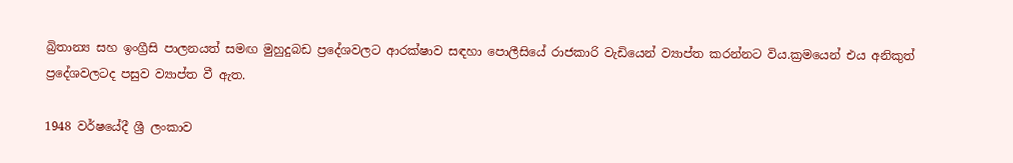බ්‍රිතාන්‍ය සහ ඉංග්‍රීසි පාලනයත් සමඟ මුහුදුබඩ ප්‍රදේශවලට ආරක්ෂාව සඳහා පොලීසියේ රාජකාරි වැඩියෙන් ව්‍යාප්ත කරන්නට විය.ක්‍රමයෙන් එය අනිකුත් ප්‍රදේශවලටද පසුව ව්‍යාප්ත වී ඇත.

1948 වර්ෂයේදී ශ්‍රී ලංකාව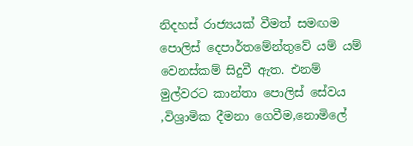නිදහස් රාජ්‍යයක් වීමත් සමඟම පොලිස් දෙපාර්තමේන්තුවේ යම් යම් වෙනස්කම් සිදුවී ඇත. එනම් මුල්වරට කාන්තා පොලිස් සේවය ,විශ්‍රාමික දීමනා ගෙවීම,නොමිලේ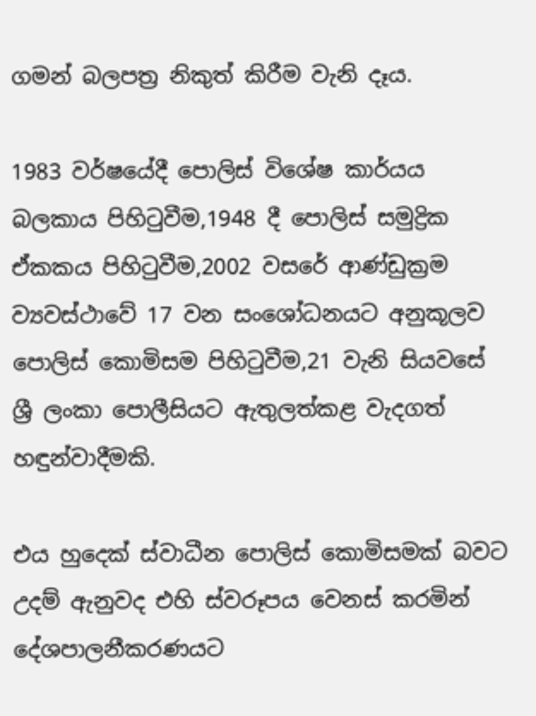ගමන් බලපත්‍ර නිකුත් කිරීම වැනි දෑය.

1983 වර්ෂයේදී පොලිස් විශේෂ කාර්යය බලකාය පිහිටුවීම,1948 දී පොලිස් සමුද්‍රික ඒකකය පිහිටුවීම,2002 වසරේ ආණ්ඩුක්‍රම ව්‍යවස්ථාවේ 17 වන සංශෝධනයට අනුකූලව පොලිස් කොමිසම පිහිටුවීම,21 වැනි සියවසේ ශ්‍රී ලංකා පොලීසියට ඇතුලත්කළ වැදගත් හඳුන්වාදීමකි.

එය හුදෙක් ස්වාධීන පොලිස් කොමිසමක් බවට උදම් ඇනුවද එහි ස්වරූපය වෙනස් කරමින් දේශපාලනීකරණයට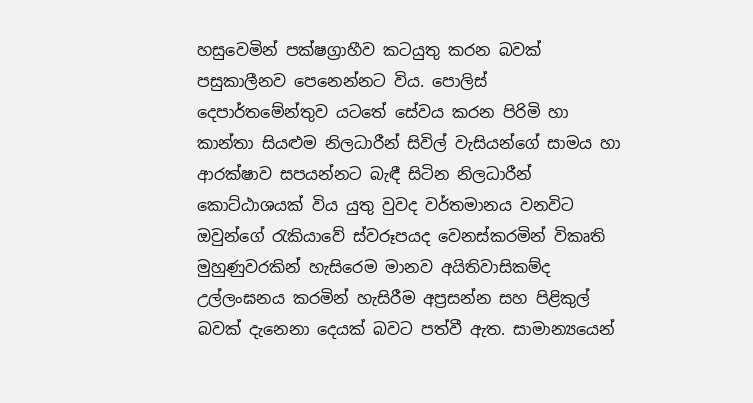හසුවෙමින් පක්ෂග්‍රාහීව කටයුතු කරන බවක් පසුකාලීනව පෙනෙන්නට විය. පොලිස් දෙපාර්තමේන්තුව යටතේ සේවය කරන පිරිමි හා කාන්තා සියළුම නිලධාරීන් සිවිල් වැසියන්ගේ සාමය හා ආරක්ෂාව සපයන්නට බැඳී සිටින නිලධාරීන් කොට්ඨාශයක් විය යුතු වුවද වර්තමානය වනවිට  ඔවුන්ගේ රැකියාවේ ස්වරූපයද වෙනස්කරමින් විකෘති මුහුණුවරකින් හැසිරෙම මානව අයිතිවාසිකම්ද උල්ලංඝනය කරමින් හැසිරීම අප්‍රසන්න සහ පිළිකුල් බවක් දැනෙනා දෙයක් බවට පත්වී ඇත. සාමාන්‍යයෙන්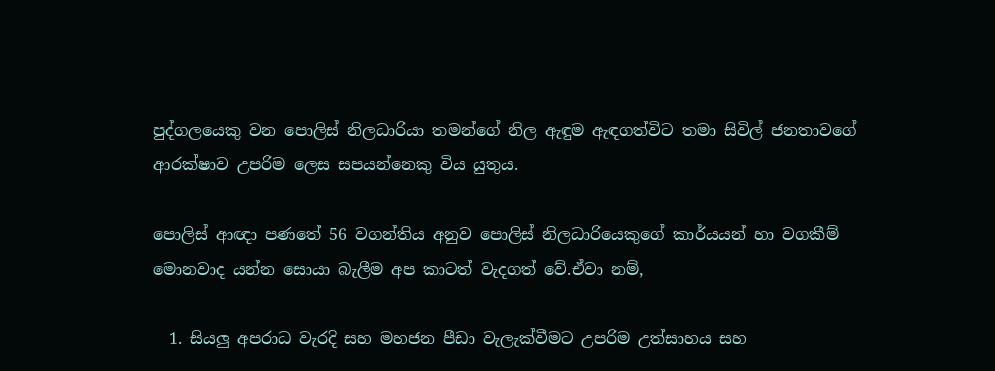පුද්ගලයෙකු වන පොලිස් නිලධාරියා තමන්ගේ නිල ඇඳුම ඇඳගත්විට තමා සිවිල් ජනතාවගේ ආරක්ෂාව උපරිම ලෙස සපයන්නෙකු විය යුතුය.

පොලිස් ආඥා පණතේ 56 වගන්තිය අනුව පොලිස් නිලධාරියෙකුගේ කාර්යයන් හා වගකීම් මොනවාද යන්න සොයා බැලීම අප කාටත් වැදගත් වේ.ඒවා නම්,

  1. සියලු අපරාධ වැරදි සහ මහජන පීඩා වැලැක්වීමට උපරිම උත්සාහය සහ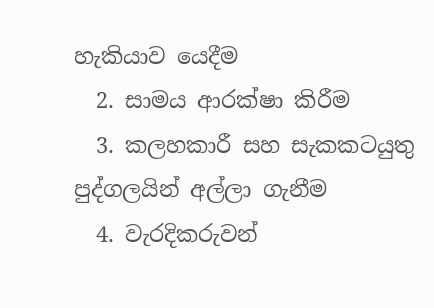හැකියාව යෙදීම
  2. සාමය ආරක්ෂා කිරීම
  3. කලහකාරී සහ සැකකටයුතු පුද්ගලයින් අල්ලා ගැනීම
  4. වැරදිකරුවන්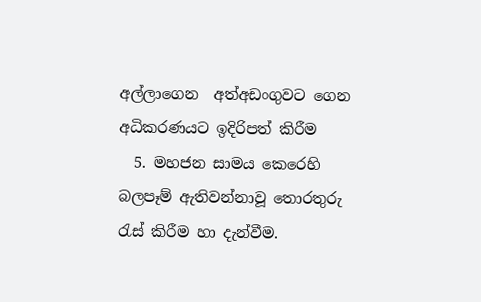අල්ලාගෙන  අත්අඩංගුවට ගෙන අධිකරණයට ඉදිරිපත් කිරීම
  5. මහජන සාමය කෙරෙහි බලපෑම් ඇතිවන්නාවූ තොරතුරු රැස් කිරීම හා දැන්වීම.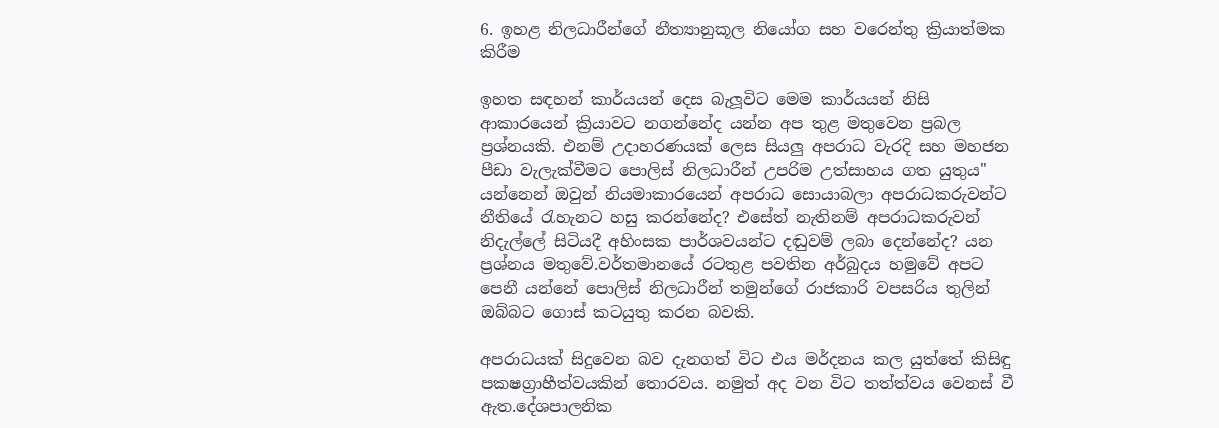6. ඉහළ නිලධාරීන්ගේ නීත්‍යානුකූල නියෝග සහ වරෙන්තු ක්‍රියාත්මක කිරීම

ඉහත සඳහන් කාර්යයන් දෙස බැලූවිට මෙම කාර්යයන් නිසි ආකාරයෙන් ක්‍රියාවට නගන්නේද යන්න අප තුළ මතුවෙන ප්‍රබල ප්‍රශ්නයකි. එනම් උදාහරණයක් ලෙස සියලු අපරාධ වැරදි සහ මහජන පීඩා වැලැක්වීමට පොලිස් නිලධාරීන් උපරිම උත්සාහය ගත යුතුය" යන්නෙන් ඔවුන් නියමාකාරයෙන් අපරාධ සොයාබලා අපරාධකරුවන්ට නීතියේ රැහැනට හසු කරන්නේද? එසේත් නැතිනම් අපරාධකරුවන් නිදැල්ලේ සිටියදී අහිංසක පාර්ශවයන්ට දඬුවම් ලබා දෙන්නේද? යන ප්‍රශ්නය මතුවේ.වර්තමානයේ රටතුළ පවතින අර්බුදය හමුවේ අපට පෙනී යන්නේ පොලිස් නිලධාරීන් තමුන්ගේ රාජකාරි වපසරිය තුලින් ඔබ්බට ගොස් කටයුතු කරන බවකි.

අපරාධයක් සිදුවෙන බව දැනගත් විට එය මර්දනය කල යුත්තේ කිසිඳු පකෂග්‍රාහීත්වයකින් තොරවය. නමුත් අද වන විට තත්ත්වය වෙනස් වී ඇත.දේශපාලනික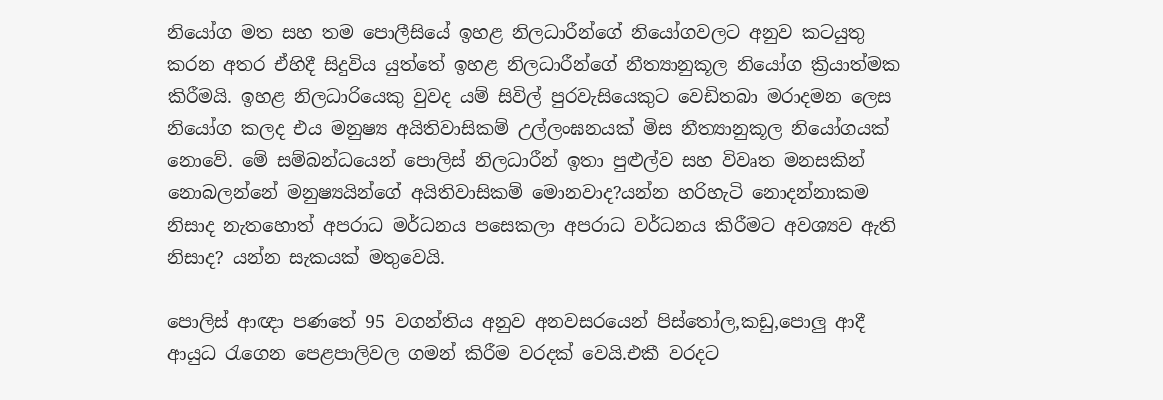නියෝග මත සහ තම පොලීසියේ ඉහළ නිලධාරීන්ගේ නියෝගවලට අනුව කටයුතු කරන අතර ඒහිදී සිදුවිය යුත්තේ ඉහළ නිලධාරීන්ගේ නීත්‍යානුකූල නියෝග ක්‍රියාත්මක කිරීමයි. ඉහළ නිලධාරියෙකු වුවද යම් සිවිල් පුරවැසියෙකුට වෙඩිතබා මරාදමන ලෙස නියෝග කලද එය මනුෂ්‍ය අයිතිවාසිකම් උල්ලංඝනයක් මිස නීත්‍යානුකූල නියෝගයක් නොවේ. මේ සම්බන්ධයෙන් පොලිස් නිලධාරීන් ඉතා පුළුල්ව සහ විවෘත මනසකින් නොබලන්නේ මනුෂ්‍යයින්ගේ අයිතිවාසිකම් මොනවාද?යන්න හරිහැටි නොදන්නාකම නිසාද නැතහොත් අපරාධ මර්ධනය පසෙකලා අපරාධ වර්ධනය කිරීමට අවශ්‍යව ඇති නිසාද? යන්න සැකයක් මතුවෙයි.

පොලිස් ආඥා පණතේ 95 වගන්තිය අනුව අනවසරයෙන් පිස්තෝල,කඩු,පොලු ආදී ආයුධ රැගෙන පෙළපාලිවල ගමන් කිරීම වරදක් වෙයි.එකී වරදට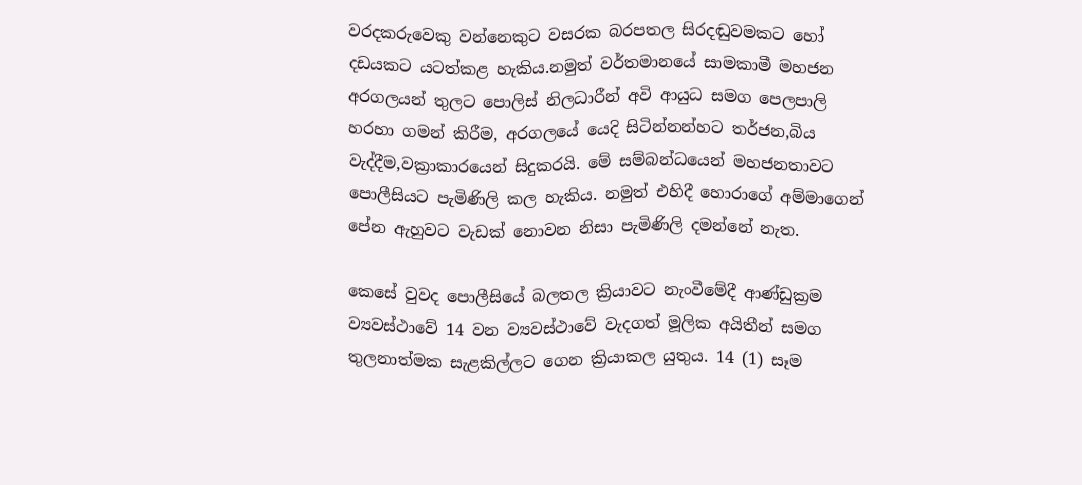වරදකරුවෙකු වන්නෙකුට වසරක බරපතල සිරදඬුවමකට හෝ දඩයකට යටත්කළ හැකිය.නමුත් වර්තමානයේ සාමකාමී මහජන අරගලයන් තුලට පොලිස් නිලධාරීන් අවි ආයුධ සමග පෙලපාලි හරහා ගමන් කිරීම, අරගලයේ යෙදි සිටින්නන්හට තර්ජන,බිය වැද්දීම,වක්‍රාකාරයෙන් සිදුකරයි. මේ සම්බන්ධයෙන් මහජනතාවට පොලීසියට පැමිණිලි කල හැකිය. නමුත් එහිදී හොරාගේ අම්මාගෙන් පේන ඇහුවට වැඩක් නොවන නිසා පැමිණිලි දමන්නේ නැත.

කෙසේ වුවද පොලීසියේ බලතල ක්‍රියාවට නැංවීමේදී ආණ්ඩුක්‍රම ව්‍යවස්ථාවේ 14 වන ව්‍යවස්ථාවේ වැදගත් මූලික අයිතීන් සමග තුලනාත්මක සැළකිල්ලට ගෙන ක්‍රියාකල යුතුය. 14 (1) සෑම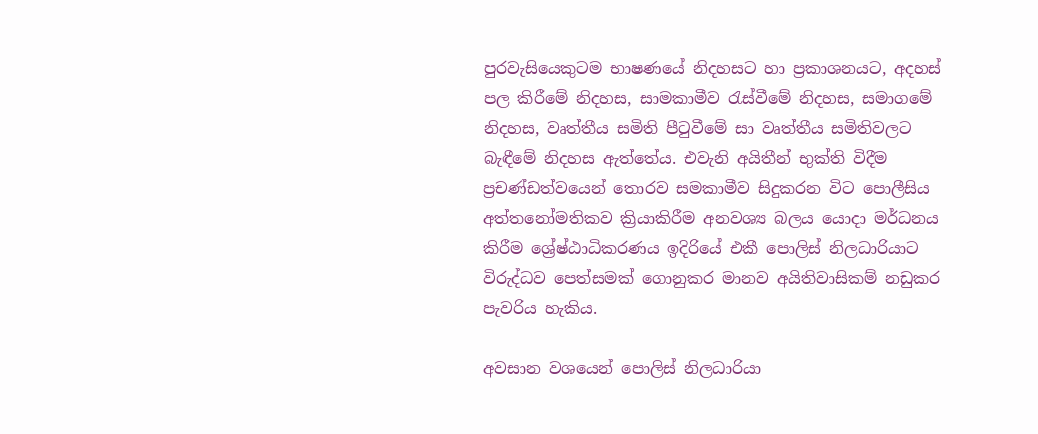පුරවැසියෙකුටම භාෂණයේ නිදහසට හා ප්‍රකාශනයට, අදහස් පල කිරීමේ නිදහස, සාමකාමීව රැස්වීමේ නිදහස, සමාගමේ නිදහස, වෘත්තීය සමිති පීටුවීමේ සා වෘත්තීය සමිතිවලට බැඳීමේ නිදහස ඇත්තේය. එවැනි අයිතීන් භුක්ති විදීම ප්‍රචණ්ඩත්වයෙන් තොරව සමකාමීව සිදුකරන විට පොලීසිය අත්තනෝමතිකව ක්‍රියාකිරීම අනවශ්‍ය බලය යොදා මර්ධනය කිරීම ශ්‍රේෂ්ඨාධිකරණය ඉදිරියේ එකී පොලිස් නිලධාරියාට විරුද්ධව පෙත්සමක් ගොනුකර මානව අයිතිවාසිකම් නඩුකර පැවරිය හැකිය.

අවසාන වශයෙන් පොලිස් නිලධාරියා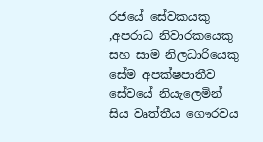රජයේ සේවකයකු ,අපරාධ නිවාරකයෙකු සහ සාම නිලධාරියෙකු සේම අපක්ෂපාතීව සේවයේ නියැලෙමින් සිය වෘත්තීය ගෞරවය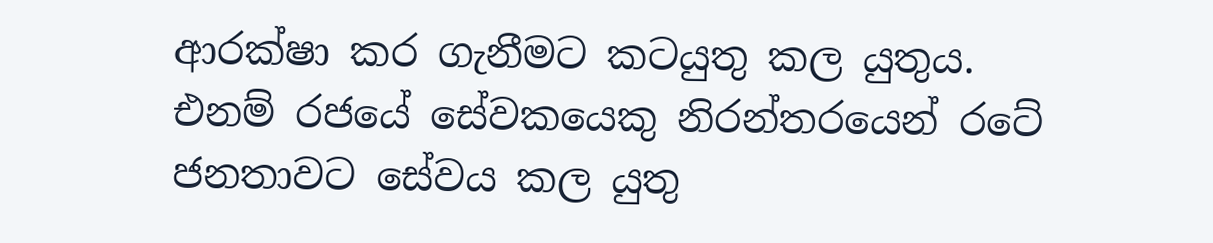ආරක්ෂා කර ගැනීමට කටයුතු කල යුතුය. එනම් රජයේ සේවකයෙකු නිරන්තරයෙන් රටේ ජනතාවට සේවය කල යුතු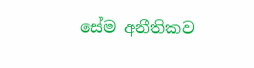සේම අනීතිකව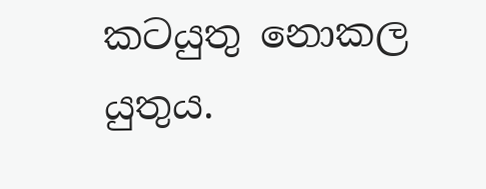කටයුතු නොකල යුතුය.